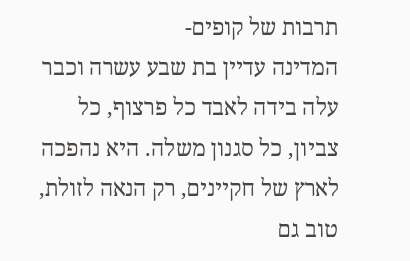תרבות של קופים-
המדינה עדיין בת שבע עשרה וכבר עלה בידה לאבד כל פרצוף, כל צביון, כל סגנון משלה. היא נהפכה לארץ של חקיינים, רק הנאה לזולת, טוב גם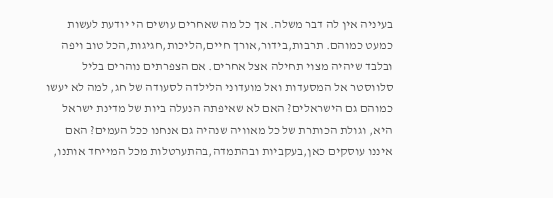בעיניה אין לה דבר משלה. אך כל מה שאחרים עושים הי יודעת לעשות כמעט כמוהם. תרבות,בידור,אורך חיים,הליכות,חגיגות,הכל טוב ויפה ובלבד שיהיה מצוי תחילה אצל אחרים. אם הצפרתים נוהרים בליל סלווסטר אל המסעדות ואל מועדוני הלילדה לסעודה של חג, למה לא יעשו כמוהם גם הישראלים? האם לא שאיפתה הנעלה ביות של מדינת ישראל היא, וגולת הכותרת של כל מאוויה שנהיה גם אנחנו ככל העמים? האם איננו עוסקים כאן,בעקביות ובהתמדה,בהתערטלות מכל המייחד אותנו,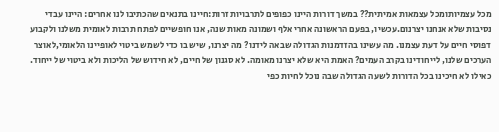מכל עצמיותומכל עצמאות אמיתית?? במשך דורות היינו כפופים לתרבויות זרות:חיינו בתנאים שהכתיבו לנו אחרים: היינו עבדי נסיבות שלא אנחנו יצרנום.עכשיו, בפעם הראשונה אחרי אלף ושמונה מאות שנה, אנו חופשיים לפתח תרבות לאומית משלנו ולקבוע דפוסי חיים על דעת עצמנו. מה עשינו בהזדמנות הגדולה שבאה לידנו? מה יצרנו, שיש בו כדי לשמש ביטוי לאופיינו הלאומי,לאוצר הערכים שלנו, לייחודינו בקרב העמים? האמת היא שלא יצרנו מאומה. לא סגנון של חיים, לא חידוש של הליכות ולא ביטוי של ייחוד. כאילו לא חיכינו בכל הדורות לשעה הגדולה שבה נוכל לחיות כפי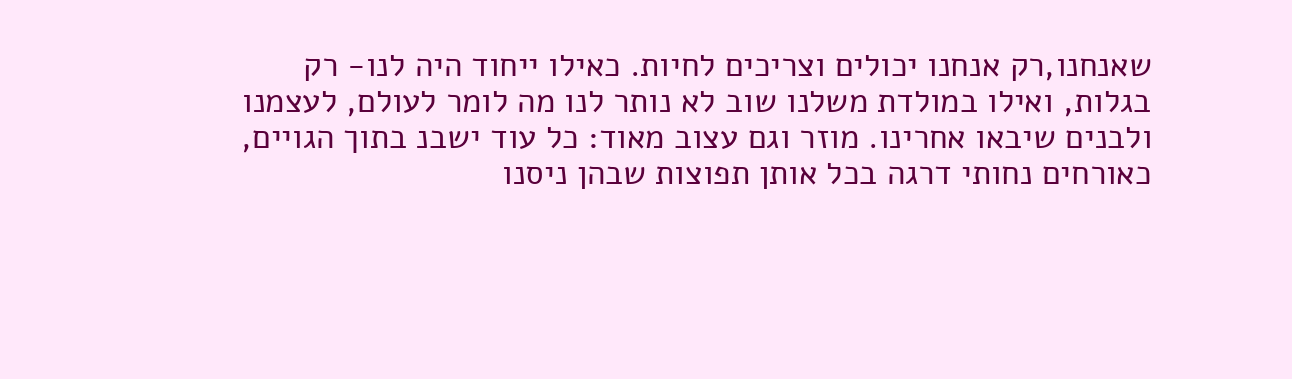שאנחנו,רק אנחנו יכולים וצריכים לחיות. כאילו ייחוד היה לנו- רק בגלות, ואילו במולדת משלנו שוב לא נותר לנו מה לומר לעולם, לעצמנו ולבנים שיבאו אחרינו. מוזר וגם עצוב מאוד: כל עוד ישבנ בתוך הגויים, כאורחים נחותי דרגה בכל אותן תפוצות שבהן ניסנו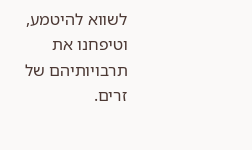לשווא להיטמע, וטיפחנו את תרבויותיהם של זרים.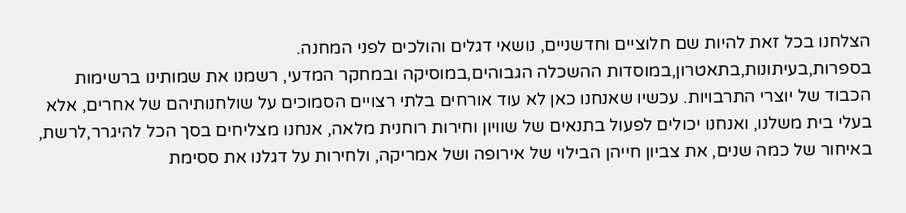הצלחנו בכל זאת להיות שם חלוציים וחדשניים, נושאי דגלים והולכים לפני המחנה. בספרות,בעיתונות,בתאטרון,במוסדות ההשכלה הגבוהים,במוסיקה ובמחקר המדעי, רשמנו את שמותינו ברשימות הכבוד של יוצרי התרבויות. עכשיו שאנחנו כאן לא עוד אורחים בלתי רצויים הסמוכים על שולחנותיהם של אחרים, אלא בעלי בית משלנו, ואנחנו יכולים לפעול בתנאים של שוויון וחירות רוחנית מלאה, אנחנו מצליחים בסך הכל להיגרר,לרשת, באיחור של כמה שנים, את צביון חייהן הבילוי של אירופה ושל אמריקה, ולחירות על דגלנו את ססימת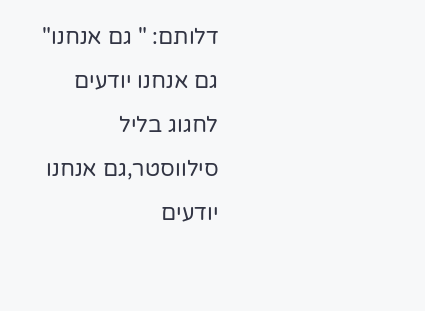דלותם: " גם אנחנו" גם אנחנו יודעים לחגוג בליל סילווסטר,גם אנחנו יודעים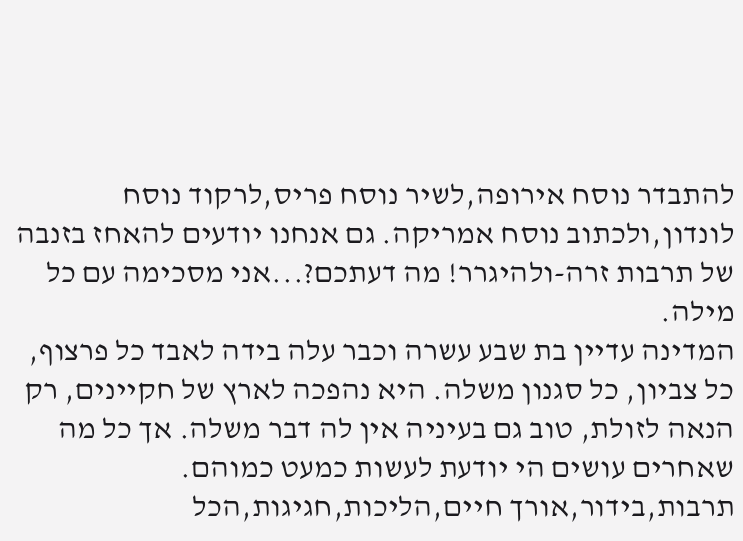להתבדר נוסח אירופה,לשיר נוסח פריס,לרקוד נוסח לונדון,ולכתוב נוסח אמריקה. גם אנחנו יודעים להאחז בזנבה של תרבות זרה-ולהיגרר! מה דעתכם?...אני מסכימה עם כל מילה.
המדינה עדיין בת שבע עשרה וכבר עלה בידה לאבד כל פרצוף, כל צביון, כל סגנון משלה. היא נהפכה לארץ של חקיינים, רק הנאה לזולת, טוב גם בעיניה אין לה דבר משלה. אך כל מה שאחרים עושים הי יודעת לעשות כמעט כמוהם. תרבות,בידור,אורך חיים,הליכות,חגיגות,הכל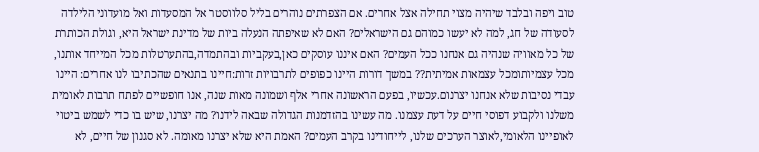טוב ויפה ובלבד שיהיה מצוי תחילה אצל אחרים. אם הצפרתים נוהרים בליל סלווסטר אל המסעדות ואל מועדוני הלילדה לסעודה של חג, למה לא יעשו כמוהם גם הישראלים? האם לא שאיפתה הנעלה ביות של מדינת ישראל היא, וגולת הכותרת של כל מאוויה שנהיה גם אנחנו ככל העמים? האם איננו עוסקים כאן,בעקביות ובהתמדה,בהתערטלות מכל המייחד אותנו, מכל עצמיותומכל עצמאות אמיתית?? במשך דורות היינו כפופים לתרבויות זרות:חיינו בתנאים שהכתיבו לנו אחרים: היינו עבדי נסיבות שלא אנחנו יצרנום.עכשיו, בפעם הראשונה אחרי אלף ושמונה מאות שנה, אנו חופשיים לפתח תרבות לאומית משלנו ולקבוע דפוסי חיים על דעת עצמנו. מה עשינו בהזדמנות הגדולה שבאה לידנו? מה יצרנו, שיש בו כדי לשמש ביטוי לאופיינו הלאומי,לאוצר הערכים שלנו, לייחודינו בקרב העמים? האמת היא שלא יצרנו מאומה. לא סגנון של חיים, לא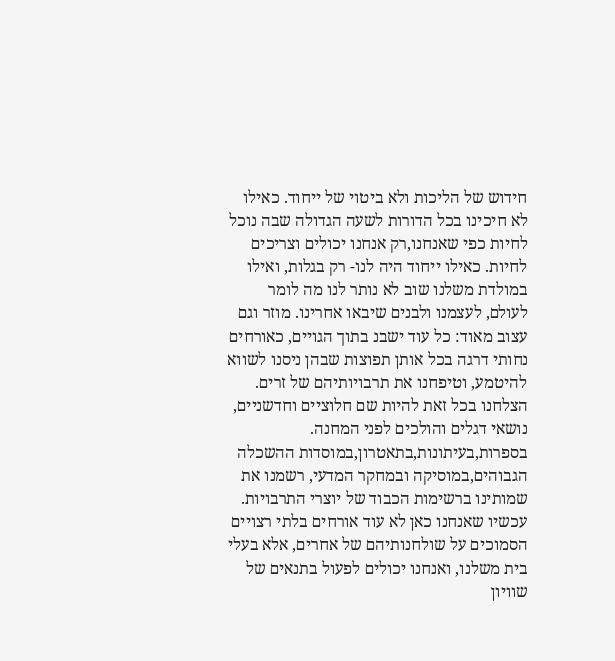חידוש של הליכות ולא ביטוי של ייחוד. כאילו לא חיכינו בכל הדורות לשעה הגדולה שבה נוכל לחיות כפי שאנחנו,רק אנחנו יכולים וצריכים לחיות. כאילו ייחוד היה לנו- רק בגלות, ואילו במולדת משלנו שוב לא נותר לנו מה לומר לעולם, לעצמנו ולבנים שיבאו אחרינו. מוזר וגם עצוב מאוד: כל עוד ישבנ בתוך הגויים, כאורחים נחותי דרגה בכל אותן תפוצות שבהן ניסנו לשווא להיטמע, וטיפחנו את תרבויותיהם של זרים. הצלחנו בכל זאת להיות שם חלוציים וחדשניים, נושאי דגלים והולכים לפני המחנה. בספרות,בעיתונות,בתאטרון,במוסדות ההשכלה הגבוהים,במוסיקה ובמחקר המדעי, רשמנו את שמותינו ברשימות הכבוד של יוצרי התרבויות. עכשיו שאנחנו כאן לא עוד אורחים בלתי רצויים הסמוכים על שולחנותיהם של אחרים, אלא בעלי בית משלנו, ואנחנו יכולים לפעול בתנאים של שוויון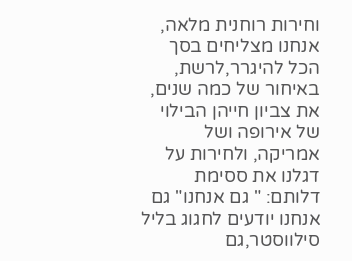וחירות רוחנית מלאה, אנחנו מצליחים בסך הכל להיגרר,לרשת, באיחור של כמה שנים, את צביון חייהן הבילוי של אירופה ושל אמריקה, ולחירות על דגלנו את ססימת דלותם: " גם אנחנו" גם אנחנו יודעים לחגוג בליל סילווסטר,גם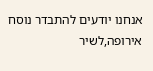אנחנו יודעים להתבדר נוסח אירופה,לשיר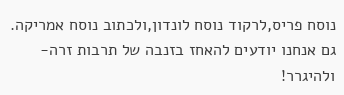נוסח פריס,לרקוד נוסח לונדון,ולכתוב נוסח אמריקה. גם אנחנו יודעים להאחז בזנבה של תרבות זרה-ולהיגרר!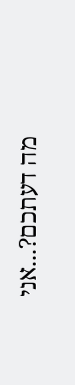מה דעתכם?...אני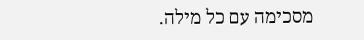מסכימה עם כל מילה.